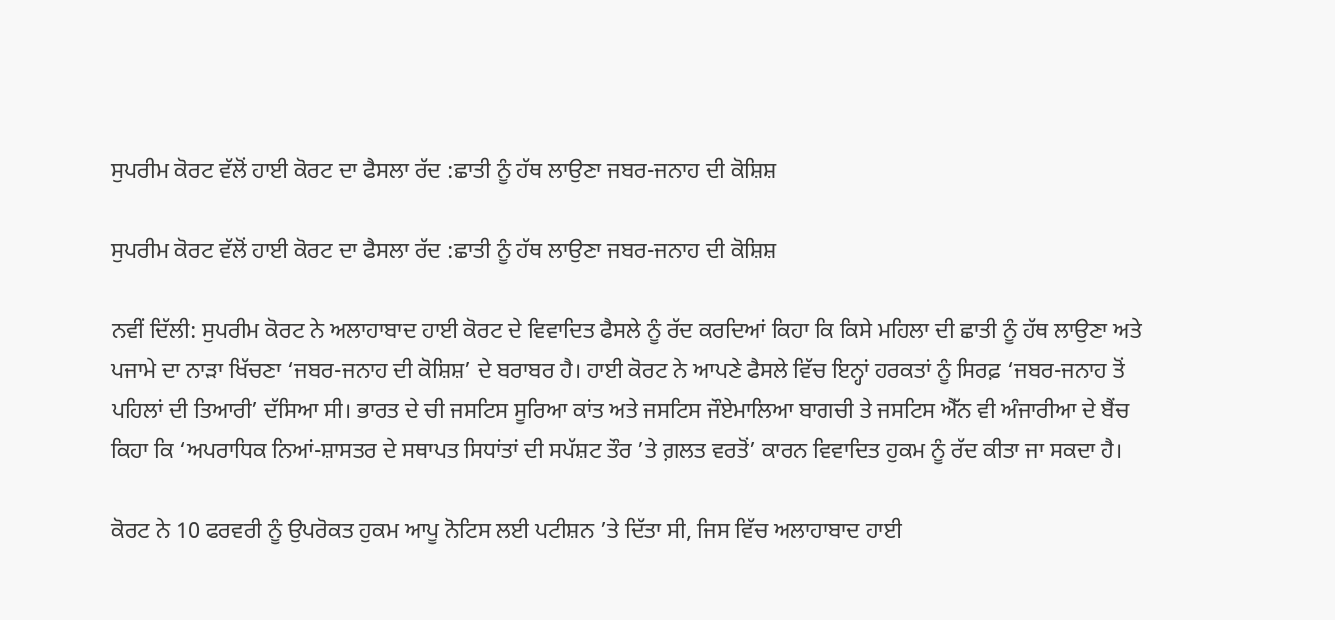ਸੁਪਰੀਮ ਕੋਰਟ ਵੱਲੋਂ ਹਾਈ ਕੋਰਟ ਦਾ ਫੈਸਲਾ ਰੱਦ :ਛਾਤੀ ਨੂੰ ਹੱਥ ਲਾਉਣਾ ਜਬਰ-ਜਨਾਹ ਦੀ ਕੋਸ਼ਿਸ਼

ਸੁਪਰੀਮ ਕੋਰਟ ਵੱਲੋਂ ਹਾਈ ਕੋਰਟ ਦਾ ਫੈਸਲਾ ਰੱਦ :ਛਾਤੀ ਨੂੰ ਹੱਥ ਲਾਉਣਾ ਜਬਰ-ਜਨਾਹ ਦੀ ਕੋਸ਼ਿਸ਼

ਨਵੀਂ ਦਿੱਲੀ: ਸੁਪਰੀਮ ਕੋਰਟ ਨੇ ਅਲਾਹਾਬਾਦ ਹਾਈ ਕੋਰਟ ਦੇ ਵਿਵਾਦਿਤ ਫੈਸਲੇ ਨੂੰ ਰੱਦ ਕਰਦਿਆਂ ਕਿਹਾ ਕਿ ਕਿਸੇ ਮਹਿਲਾ ਦੀ ਛਾਤੀ ਨੂੰ ਹੱਥ ਲਾਉਣਾ ਅਤੇ ਪਜਾਮੇ ਦਾ ਨਾੜਾ ਖਿੱਚਣਾ ‘ਜਬਰ-ਜਨਾਹ ਦੀ ਕੋਸ਼ਿਸ਼’ ਦੇ ਬਰਾਬਰ ਹੈ। ਹਾਈ ਕੋਰਟ ਨੇ ਆਪਣੇ ਫੈਸਲੇ ਵਿੱਚ ਇਨ੍ਹਾਂ ਹਰਕਤਾਂ ਨੂੰ ਸਿਰਫ਼ ‘ਜਬਰ-ਜਨਾਹ ਤੋਂ ਪਹਿਲਾਂ ਦੀ ਤਿਆਰੀ’ ਦੱਸਿਆ ਸੀ। ਭਾਰਤ ਦੇ ਚੀ ਜਸਟਿਸ ਸੂਰਿਆ ਕਾਂਤ ਅਤੇ ਜਸਟਿਸ ਜੌਏਮਾਲਿਆ ਬਾਗਚੀ ਤੇ ਜਸਟਿਸ ਐੱਨ ਵੀ ਅੰਜਾਰੀਆ ਦੇ ਬੈਂਚ ਕਿਹਾ ਕਿ ‘ਅਪਰਾਧਿਕ ਨਿਆਂ-ਸ਼ਾਸਤਰ ਦੇ ਸਥਾਪਤ ਸਿਧਾਂਤਾਂ ਦੀ ਸਪੱਸ਼ਟ ਤੌਰ ’ਤੇ ਗ਼ਲਤ ਵਰਤੋਂ’ ਕਾਰਨ ਵਿਵਾਦਿਤ ਹੁਕਮ ਨੂੰ ਰੱਦ ਕੀਤਾ ਜਾ ਸਕਦਾ ਹੈ।

ਕੋਰਟ ਨੇ 10 ਫਰਵਰੀ ਨੂੰ ਉਪਰੋਕਤ ਹੁਕਮ ਆਪੂ ਨੋਟਿਸ ਲਈ ਪਟੀਸ਼ਨ ’ਤੇ ਦਿੱਤਾ ਸੀ, ਜਿਸ ਵਿੱਚ ਅਲਾਹਾਬਾਦ ਹਾਈ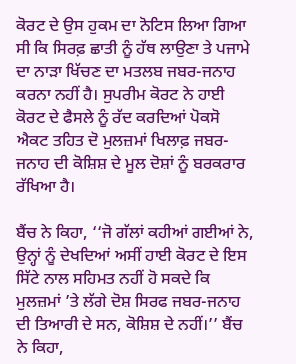ਕੋਰਟ ਦੇ ਉਸ ਹੁਕਮ ਦਾ ਨੋਟਿਸ ਲਿਆ ਗਿਆ ਸੀ ਕਿ ਸਿਰਫ਼ ਛਾਤੀ ਨੂੰ ਹੱਥ ਲਾਉਣਾ ਤੇ ਪਜਾਮੇ ਦਾ ਨਾੜਾ ਖਿੱਚਣ ਦਾ ਮਤਲਬ ਜਬਰ-ਜਨਾਹ ਕਰਨਾ ਨਹੀਂ ਹੈ। ਸੁਪਰੀਮ ਕੋਰਟ ਨੇ ਹਾਈ ਕੋਰਟ ਦੇ ਫੈਸਲੇ ਨੂੰ ਰੱਦ ਕਰਦਿਆਂ ਪੋਕਸੋ ਐਕਟ ਤਹਿਤ ਦੋ ਮੁਲਜ਼ਮਾਂ ਖਿਲਾਫ਼ ਜਬਰ-ਜਨਾਹ ਦੀ ਕੋਸ਼ਿਸ਼ ਦੇ ਮੂਲ ਦੋਸ਼ਾਂ ਨੂੰ ਬਰਕਰਾਰ ਰੱਖਿਆ ਹੈ।

ਬੈਂਚ ਨੇ ਕਿਹਾ, ‘‘ਜੋ ਗੱਲਾਂ ਕਹੀਆਂ ਗਈਆਂ ਨੇ, ਉਨ੍ਹਾਂ ਨੂੰ ਦੇਖਦਿਆਂ ਅਸੀਂ ਹਾਈ ਕੋਰਟ ਦੇ ਇਸ ਸਿੱਟੇ ਨਾਲ ਸਹਿਮਤ ਨਹੀਂ ਹੋ ਸਕਦੇ ਕਿ ਮੁਲਜ਼ਮਾਂ ’ਤੇ ਲੱਗੇ ਦੋਸ਼ ਸਿਰਫ ਜਬਰ-ਜਨਾਹ ਦੀ ਤਿਆਰੀ ਦੇ ਸਨ, ਕੋਸ਼ਿਸ਼ ਦੇ ਨਹੀਂ।’’ ਬੈਂਚ ਨੇ ਕਿਹਾ,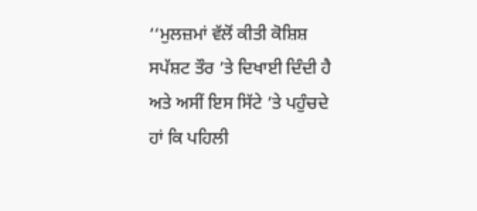‘‘ਮੁਲਜ਼ਮਾਂ ਵੱਲੋਂ ਕੀਤੀ ਕੋਸ਼ਿਸ਼ ਸਪੱਸ਼ਟ ਤੌਰ ’ਤੇ ਦਿਖਾਈ ਦਿੰਦੀ ਹੈ ਅਤੇ ਅਸੀਂ ਇਸ ਸਿੱਟੇ ’ਤੇ ਪਹੁੰਚਦੇ ਹਾਂ ਕਿ ਪਹਿਲੀ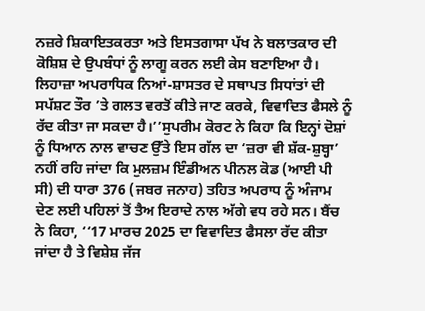ਨਜ਼ਰੇ ਸ਼ਿਕਾਇਤਕਰਤਾ ਅਤੇ ਇਸਤਗਾਸਾ ਪੱਖ ਨੇ ਬਲਾਤਕਾਰ ਦੀ ਕੋਸ਼ਿਸ਼ ਦੇ ਉਪਬੰਧਾਂ ਨੂੰ ਲਾਗੂ ਕਰਨ ਲਈ ਕੇਸ ਬਣਾਇਆ ਹੈ। ਲਿਹਾਜ਼ਾ ਅਪਰਾਧਿਕ ਨਿਆਂ-ਸ਼ਾਸਤਰ ਦੇ ਸਥਾਪਤ ਸਿਧਾਂਤਾਂ ਦੀ ਸਪੱਸ਼ਟ ਤੌਰ ’ਤੇ ਗਲਤ ਵਰਤੋਂ ਕੀਤੇ ਜਾਣ ਕਰਕੇ, ਵਿਵਾਦਿਤ ਫੈਸਲੇ ਨੂੰ ਰੱਦ ਕੀਤਾ ਜਾ ਸਕਦਾ ਹੈ।’’ਸੁਪਰੀਮ ਕੋਰਟ ਨੇ ਕਿਹਾ ਕਿ ਇਨ੍ਹਾਂ ਦੋਸ਼ਾਂ ਨੂੰ ਧਿਆਨ ਨਾਲ ਵਾਚਣ ਉੱਤੇ ਇਸ ਗੱਲ ਦਾ ‘ਜ਼ਰਾ ਵੀ ਸ਼ੱਕ-ਸ਼ੁਬ੍ਹਾ’ ਨਹੀਂ ਰਹਿ ਜਾਂਦਾ ਕਿ ਮੁਲਜ਼ਮ ਇੰਡੀਅਨ ਪੀਨਲ ਕੋਡ (ਆਈ ਪੀ ਸੀ) ਦੀ ਧਾਰਾ 376 (ਜਬਰ ਜਨਾਹ) ਤਹਿਤ ਅਪਰਾਧ ਨੂੰ ਅੰਜਾਮ ਦੇਣ ਲਈ ਪਹਿਲਾਂ ਤੋਂ ਤੈਅ ਇਰਾਦੇ ਨਾਲ ਅੱਗੇ ਵਧ ਰਹੇ ਸਨ। ਬੈਂਚ ਨੇ ਕਿਹਾ, ‘‘17 ਮਾਰਚ 2025 ਦਾ ਵਿਵਾਦਿਤ ਫੈਸਲਾ ਰੱਦ ਕੀਤਾ ਜਾਂਦਾ ਹੈ ਤੇ ਵਿਸ਼ੇਸ਼ ਜੱਜ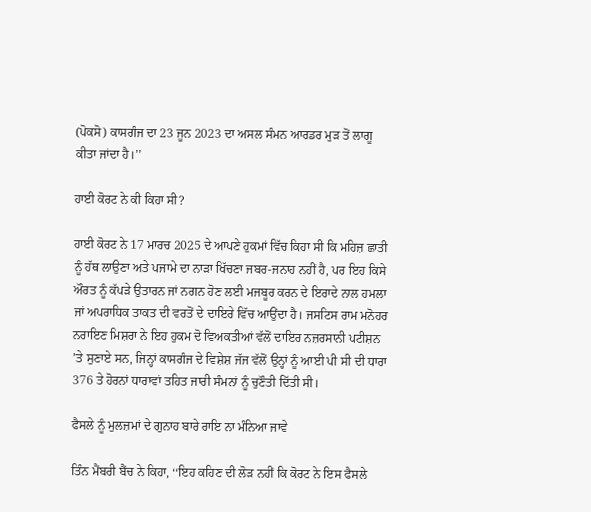(ਪੋਕਸੋ) ਕਾਸਗੰਜ ਦਾ 23 ਜੂਨ 2023 ਦਾ ਅਸਲ ਸੰਮਨ ਆਰਡਰ ਮੁੜ ਤੋਂ ਲਾਗੂ ਕੀਤਾ ਜਾਂਦਾ ਹੈ।’’

ਹਾਈ ਕੋਰਟ ਨੇ ਕੀ ਕਿਹਾ ਸੀ?

ਹਾਈ ਕੋਰਟ ਨੇ 17 ਮਾਰਚ 2025 ਦੇ ਆਪਣੇ ਹੁਕਮਾਂ ਵਿੱਚ ਕਿਹਾ ਸੀ ਕਿ ਮਹਿਜ਼ ਛਾਤੀ ਨੂੰ ਹੱਥ ਲਾਉਣਾ ਅਤੇ ਪਜਾਮੇ ਦਾ ਨਾੜਾ ਖਿੱਚਣਾ ਜਬਰ-ਜਨਾਹ ਨਹੀਂ ਹੈ, ਪਰ ਇਹ ਕਿਸੇ ਔਰਤ ਨੂੰ ਕੱਪੜੇ ਉਤਾਰਨ ਜਾਂ ਨਗਨ ਹੋਣ ਲਈ ਮਜਬੂਰ ਕਰਨ ਦੇ ਇਰਾਦੇ ਨਾਲ ਹਮਲਾ ਜਾਂ ਅਪਰਾਧਿਕ ਤਾਕਤ ਦੀ ਵਰਤੋਂ ਦੇ ਦਾਇਰੇ ਵਿੱਚ ਆਉਂਦਾ ਹੈ। ਜਸਟਿਸ ਰਾਮ ਮਨੋਹਰ ਨਰਾਇਣ ਮਿਸ਼ਰਾ ਨੇ ਇਹ ਹੁਕਮ ਦੋ ਵਿਅਕਤੀਆਂ ਵੱਲੋਂ ਦਾਇਰ ਨਜ਼ਰਸਾਨੀ ਪਟੀਸ਼ਨ ’ਤੇ ਸੁਣਾਏ ਸਨ, ਜਿਨ੍ਹਾਂ ਕਾਸਗੰਜ ਦੇ ਵਿਸ਼ੇਸ਼ ਜੱਜ ਵੱਲੋਂ ਉਨ੍ਹਾਂ ਨੂੰ ਆਈ ਪੀ ਸੀ ਦੀ ਧਾਰਾ 376 ਤੇ ਹੋਰਨਾਂ ਧਾਰਾਵਾਂ ਤਹਿਤ ਜਾਰੀ ਸੰਮਨਾਂ ਨੂੰ ਚੁਣੌਤੀ ਦਿੱਤੀ ਸੀ।

ਫੈਸਲੇ ਨੂੰ ਮੁਲਜ਼ਮਾਂ ਦੇ ਗੁਨਾਹ ਬਾਰੇ ਰਾਇ ਨਾ ਮੰਨਿਆ ਜਾਵੇ

ਤਿੰਨ ਮੈਂਬਰੀ ਬੈਂਚ ਨੇ ਕਿਹਾ, ‘‘ਇਹ ਕਹਿਣ ਦੀ ਲੋੜ ਨਹੀਂ ਕਿ ਕੋਰਟ ਨੇ ਇਸ ਫੈਸਲੇ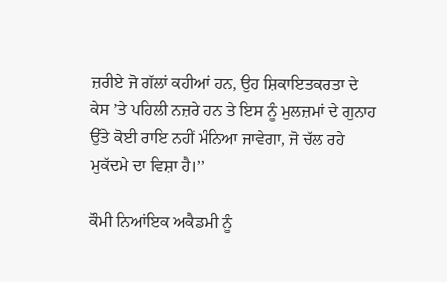ਜ਼ਰੀਏ ਜੋ ਗੱਲਾਂ ਕਹੀਆਂ ਹਨ, ਉਹ ਸ਼ਿਕਾਇਤਕਰਤਾ ਦੇ ਕੇਸ ’ਤੇ ਪਹਿਲੀ ਨਜ਼ਰੇ ਹਨ ਤੇ ਇਸ ਨੂੰ ਮੁਲਜ਼ਮਾਂ ਦੇ ਗੁਨਾਹ ਉੱਤੇ ਕੋਈ ਰਾਇ ਨਹੀਂ ਮੰਨਿਆ ਜਾਵੇਗਾ, ਜੋ ਚੱਲ ਰਹੇ ਮੁਕੱਦਮੇ ਦਾ ਵਿਸ਼ਾ ਹੈ।’’

ਕੌਮੀ ਨਿਆਂਇਕ ਅਕੈਡਮੀ ਨੂੰ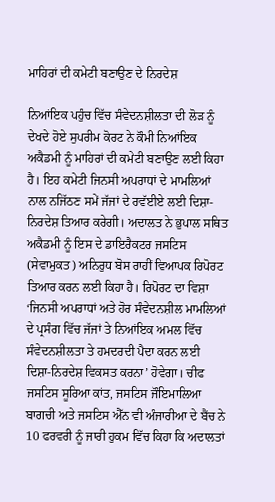ਮਾਹਿਰਾਂ ਦੀ ਕਮੇਟੀ ਬਣਾਉਣ ਦੇ ਨਿਰਦੇਸ਼

ਨਿਆਂਇਕ ਪਹੁੰਚ ਵਿੱਚ ਸੰਵੇਦਨਸ਼ੀਲਤਾ ਦੀ ਲੋੜ ਨੂੰ ਦੇਖਦੇ ਹੋਏ ਸੁਪਰੀਮ ਕੋਰਟ ਨੇ ਕੌਮੀ ਨਿਆਂਇਕ ਅਕੈਡਮੀ ਨੂੰ ਮਾਹਿਰਾਂ ਦੀ ਕਮੇਟੀ ਬਣਾਉਣ ਲਈ ਕਿਹਾ ਹੈ। ਇਹ ਕਮੇਟੀ ਜਿਨਸੀ ਅਪਰਾਧਾਂ ਦੇ ਮਾਮਲਿਆਂ ਨਾਲ ਨਜਿੱਠਣ ਸਮੇਂ ਜੱਜਾਂ ਦੇ ਰਵੱਈਏ ਲਈ ਦਿਸ਼ਾ-ਨਿਰਦੇਸ਼ ਤਿਆਰ ਕਰੇਗੀ। ਅਦਾਲਤ ਨੇ ਭੁਪਾਲ ਸਥਿਤ ਅਕੈਡਮੀ ਨੂੰ ਇਸ ਦੇ ਡਾਇਰੈਕਟਰ ਜਸਟਿਸ (ਸੇਵਾਮੁਕਤ) ਅਨਿਰੁਧ ਬੋਸ ਰਾਹੀਂ ਵਿਆਪਕ ਰਿਪੋਰਟ ਤਿਆਰ ਕਰਨ ਲਈ ਕਿਹਾ ਹੈ। ਰਿਪੋਰਟ ਦਾ ਵਿਸ਼ਾ ‘ਜਿਨਸੀ ਅਪਰਾਧਾਂ ਅਤੇ ਹੋਰ ਸੰਵੇਦਨਸ਼ੀਲ ਮਾਮਲਿਆਂ ਦੇ ਪ੍ਰਸੰਗ ਵਿੱਚ ਜੱਜਾਂ ਤੇ ਨਿਆਂਇਕ ਅਮਲ ਵਿੱਚ ਸੰਵੇਦਨਸ਼ੀਲਤਾ ਤੇ ਹਮਦਰਦੀ ਪੈਦਾ ਕਰਨ ਲਈ ਦਿਸ਼ਾ-ਨਿਰਦੇਸ਼ ਵਿਕਸਤ ਕਰਨਾ’ ਹੋਵੇਗਾ। ਚੀਫ ਜਸਟਿਸ ਸੂਰਿਆ ਕਾਂਤ, ਜਸਟਿਸ ਜੌਇਮਾਲਿਆ ਬਾਗਚੀ ਅਤੇ ਜਸਟਿਸ ਐੱਨ ਵੀ ਅੰਜਾਰੀਆ ਦੇ ਬੈਂਚ ਨੇ 10 ਫਰਵਰੀ ਨੂੰ ਜਾਰੀ ਹੁਕਮ ਵਿੱਚ ਕਿਹਾ ਕਿ ਅਦਾਲਤਾਂ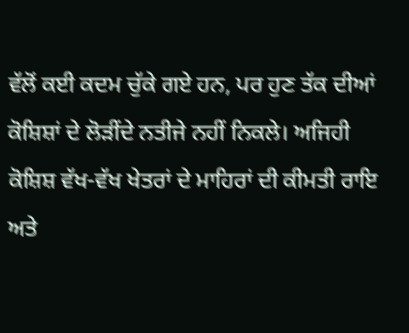ਵੱਲੋਂ ਕਈ ਕਦਮ ਚੁੱਕੇ ਗਏ ਹਨ, ਪਰ ਹੁਣ ਤੱਕ ਦੀਆਂ ਕੋਸ਼ਿਸ਼ਾਂ ਦੇ ਲੋੜੀਂਦੇ ਨਤੀਜੇ ਨਹੀਂ ਨਿਕਲੇ। ਅਜਿਹੀ ਕੋਸ਼ਿਸ਼ ਵੱਖ-ਵੱਖ ਖੇਤਰਾਂ ਦੇ ਮਾਹਿਰਾਂ ਦੀ ਕੀਮਤੀ ਰਾਇ ਅਤੇ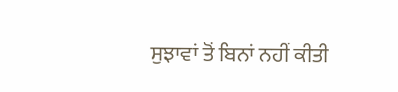ਸੁਝਾਵਾਂ ਤੋਂ ਬਿਨਾਂ ਨਹੀਂ ਕੀਤੀ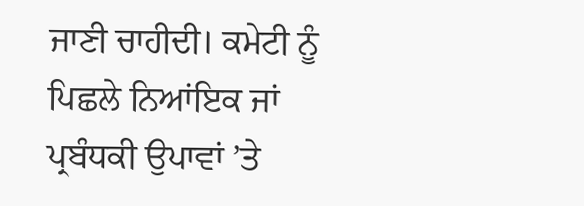ਜਾਣੀ ਚਾਹੀਦੀ। ਕਮੇਟੀ ਨੂੰ ਪਿਛਲੇ ਨਿਆਂਇਕ ਜਾਂ ਪ੍ਰਬੰਧਕੀ ਉਪਾਵਾਂ ’ਤੇ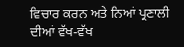ਵਿਚਾਰ ਕਰਨ ਅਤੇ ਨਿਆਂ ਪ੍ਰਣਾਲੀ ਦੀਆਂ ਵੱਖ-ਵੱਖ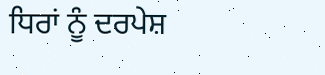ਧਿਰਾਂ ਨੂੰ ਦਰਪੇਸ਼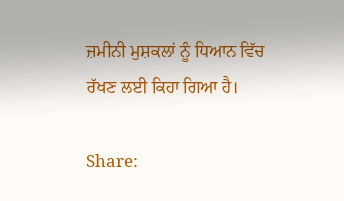ਜ਼ਮੀਨੀ ਮੁਸ਼ਕਲਾਂ ਨੂੰ ਧਿਆਨ ਵਿੱਚ ਰੱਖਣ ਲਈ ਕਿਹਾ ਗਿਆ ਹੈ।

Share: